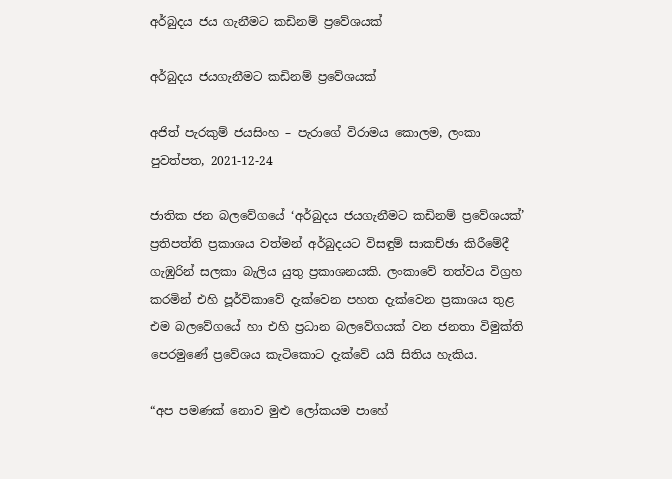අර්බුදය ජය ගැනීමට කඩිනම් ප්‍රවේශයක්

අර්බුදය ජයගැනීමට කඩිනම් ප්‍රවේශයක්

අජිත් පැරකුම් ජයසිංහ – පැරාගේ විරාමය කොලම, ලංකා පුවත්පත, 2021-12-24

ජාතික ජන බලවේගයේ ‘අර්බුදය ජයගැනීමට කඩිනම් ප්‍රවේශයක්’ ප්‍රතිපත්ති ප්‍රකාශය වත්මන් අර්බුදයට විසඳුම් සාකච්ඡා කිරීමේදී ගැඹුරින් සලකා බැලිය යුතු ප්‍රකාශනයකි. ලංකාවේ තත්වය විග්‍රහ කරමින් එහි පූර්විකාවේ දැක්වෙන පහත දැක්වෙන ප්‍රකාශය තුළ එම බලවේගයේ හා එහි ප්‍රධාන බලවේගයක් වන ජනතා විමුක්ති පෙරමුණේ ප්‍රවේශය කැටිකොට දැක්වේ යයි සිතිය හැකිය.

“අප පමණක් නොව මුළු ලෝකයම පාහේ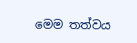මෙම තත්වය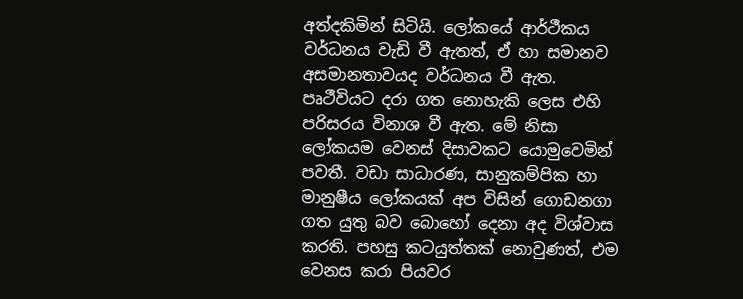අත්දකිමින් සිටියි. ලෝකයේ ආර්ථීකය වර්ධනය වැඩි වී ඇතත්, ඒ හා සමානව අසමානතාවයද වර්ධනය වී ඇත. පෘථීවියට දරා ගත නොහැකි ලෙස එහි පරිසරය විනාශ වී ඇත. මේ නිසා ලෝකයම වෙනස් දිසාවකට යොමුවෙමින් පවතී. වඩා සාධාරණ, සානුකම්පික හා මානුෂීය ලෝකයක් අප විසින් ගොඩනගා ගත යුතු බව බොහෝ දෙනා අද විශ්වාස කරති. පහසු කටයුත්තක් නොවුණත්, එම වෙනස කරා පියවර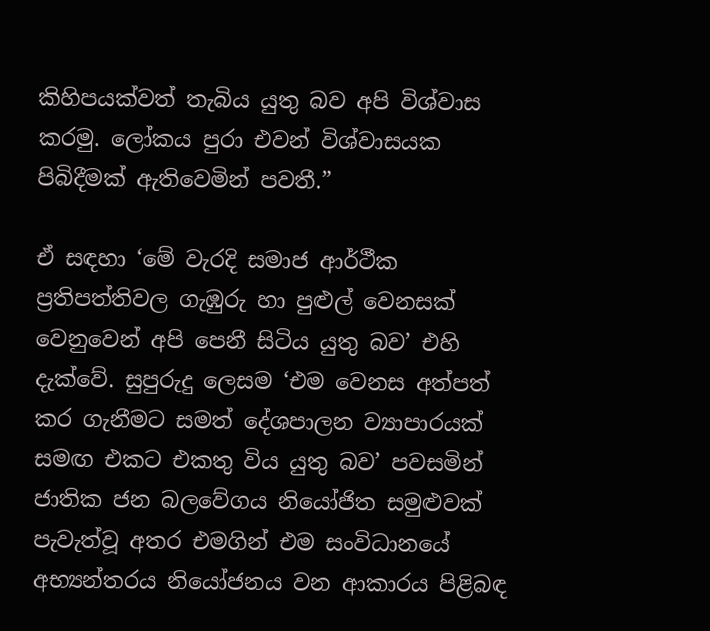කිහිපයක්වත් තැබිය යුතු බව අපි විශ්වාස කරමු. ලෝකය පුරා එවන් විශ්වාසයක පිබිදීමක් ඇතිවෙමින් පවතී.”

ඒ සඳහා ‘මේ වැරදි සමාජ ආර්ථීක ප්‍රතිපත්තිවල ගැඹුරු හා පුළුල් වෙනසක් වෙනුවෙන් අපි පෙනී සිටිය යුතු බව’ එහි දැක්වේ. සුපුරුදු ලෙසම ‘එම වෙනස අත්පත් කර ගැනීමට සමත් දේශපාලන ව්‍යාපාරයක් සමඟ එකට එකතු විය යුතු බව’ පවසමින් ජාතික ජන බලවේගය නියෝජිත සමුළුවක් පැවැත්වූ අතර එමගින් එම සංවිධානයේ අභ්‍යන්තරය නියෝජනය වන ආකාරය පිළිබඳ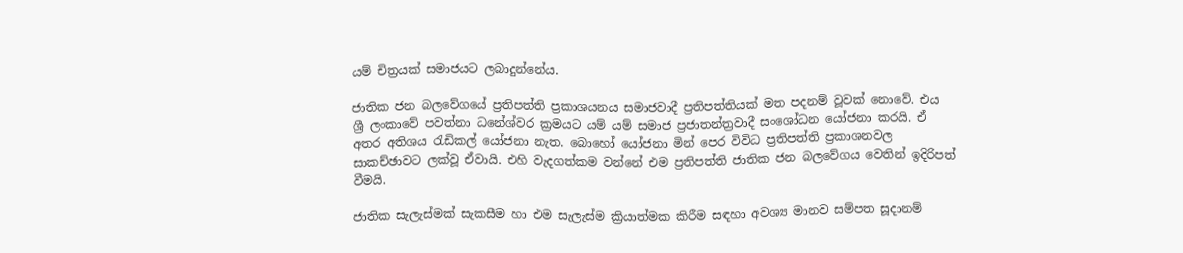යම් චිත්‍රයක් සමාජයට ලබාදුන්නේය.

ජාතික ජන බලවේගයේ ප්‍රතිපත්ති ප්‍රකාශයනය සමාජවාදී ප්‍රතිපත්තියක් මත පදනම් වූවක් නොවේ. එය ශ්‍රී ලංකාවේ පවත්නා ධනේශ්වර ක්‍රමයට යම් යම් සමාජ ප්‍රජාතන්ත්‍රවාදී සංශෝධන යෝජනා කරයි. ඒ අතර අතිශය රැඩිකල් යෝජනා නැත. බොහෝ යෝජනා මින් පෙර විවිධ ප්‍රතිපත්ති ප්‍රකාශනවල සාකච්ඡාවට ලක්වූ ඒවායි. එහි වැදගත්කම වන්නේ එම ප්‍රතිපත්ති ජාතික ජන බලවේගය වෙතින් ඉදිරිපත් වීමයි.

ජාතික සැලැස්මක් සැකසීම හා එම සැලැස්ම ක්‍රියාත්මක කිරීම සඳහා අවශ්‍ය මානව සම්පත සූදානම්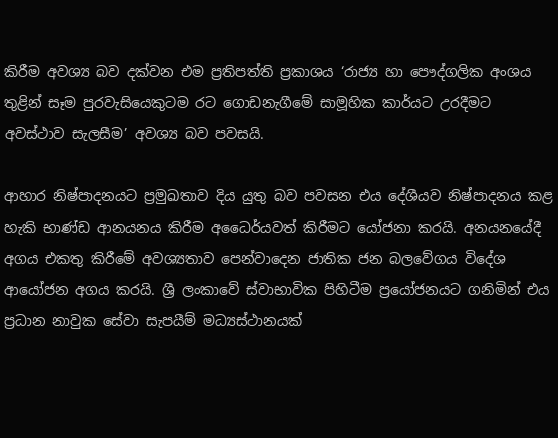කිරීම අවශ්‍ය බව දක්වන එම ප්‍රතිපත්ති ප්‍රකාශය ‘රාජ්‍ය හා පෞද්ගලික අංශය තුළින් සෑම පුරවැසියෙකුටම රට ගොඩනැගීමේ සාමූහික කාර්යට උරදීමට අවස්ථාව සැලසීම’ අවශ්‍ය බව පවසයි.

ආහාර නිෂ්පාදනයට ප්‍රමුඛතාව දිය යුතු බව පවසන එය දේශීයව නිෂ්පාදනය කළ හැකි භාණ්ඩ ආනයනය කිරීම අධෛර්යවත් කිරීමට යෝජනා කරයි. අනයනයේදී අගය එකතු කිරීමේ අවශ්‍යතාව පෙන්වාදෙන ජාතික ජන බලවේගය විදේශ ආයෝජන අගය කරයි. ශ්‍රී ලංකාවේ ස්වාභාවික පිහිටීම ප්‍රයෝජනයට ගනිමින් එය ප්‍රධාන නාවුක සේවා සැපයීම් මධ්‍යස්ථානයක්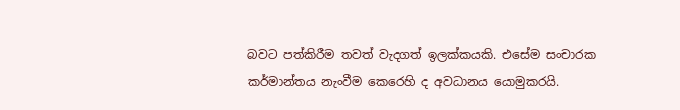බවට පත්කිරීම තවත් වැදගත් ඉලක්කයකි. එසේම සංචාරක කර්මාන්තය නැංවීම කෙරෙහි ද අවධානය යොමුකරයි.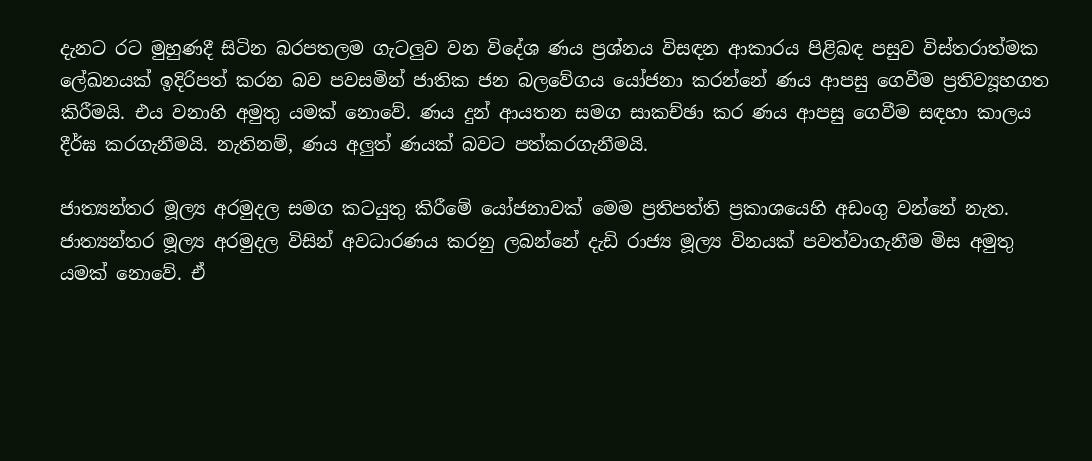දැනට රට මුහුණදී සිටින බරපතලම ගැටලුව වන විදේශ ණය ප්‍රශ්නය විසඳන ආකාරය පිළිබඳ පසුව විස්තරාත්මක ලේඛනයක් ඉදිරිපත් කරන බව පවසමින් ජාතික ජන බලවේගය යෝජනා කරන්නේ ණය ආපසු ගෙවීම ප්‍රතිව්‍යූහගත කිරීමයි. එය වනාහි අමුතු යමක් නොවේ. ණය දුන් ආයතන සමග සාකච්ඡා කර ණය ආපසු ගෙවීම සඳහා කාලය දීර්ඝ කරගැනීමයි. නැතිනම්, ණය අලුත් ණයක් බවට පත්කරගැනීමයි.

ජාත්‍යන්තර මූල්‍ය අරමුදල සමග කටයුතු කිරීමේ යෝජනාවක් මෙම ප්‍රතිපත්ති ප්‍රකාශයෙහි අඩංගු වන්නේ නැත. ජාත්‍යන්තර මූල්‍ය අරමුදල විසින් අවධාරණය කරනු ලබන්නේ දැඩි රාජ්‍ය මූල්‍ය විනයක් පවත්වාගැනීම මිස අමුතු යමක් නොවේ. ඒ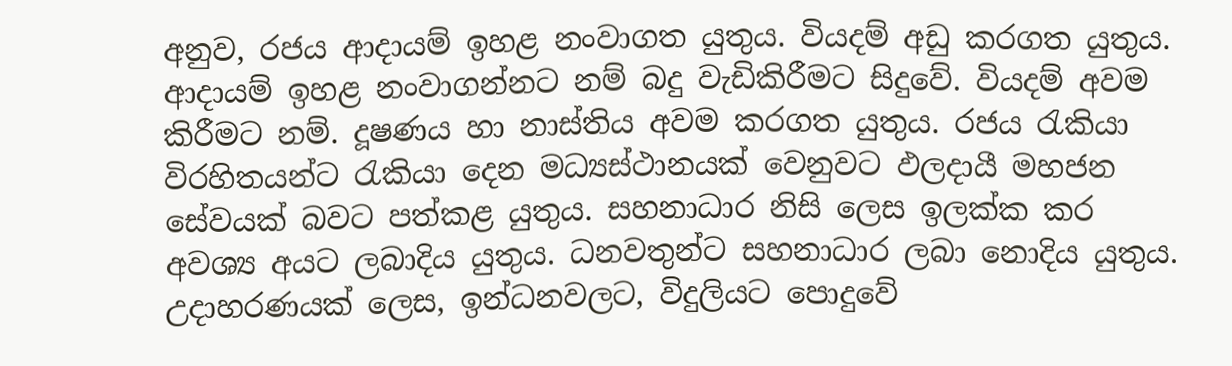අනුව, රජය ආදායම් ඉහළ නංවාගත යුතුය. වියදම් අඩු කරගත යුතුය. ආදායම් ඉහළ නංවාගන්නට නම් බදු වැඩිකිරීමට සිදුවේ. වියදම් අවම කිරීමට නම්. දූෂණය හා නාස්තිය අවම කරගත යුතුය. රජය රැකියා විරහිතයන්ට රැකියා දෙන මධ්‍යස්ථානයක් වෙනුවට ඵලදායී මහජන සේවයක් බවට පත්කළ යුතුය. සහනාධාර නිසි ලෙස ඉලක්ක කර අවශ්‍ය අයට ලබාදිය යුතුය. ධනවතුන්ට සහනාධාර ලබා නොදිය යුතුය. උදාහරණයක් ලෙස, ඉන්ධනවලට, විදුලියට පොදුවේ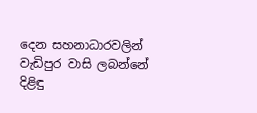දෙන සහනාධාරවලින් වැඩිපුර වාසි ලබන්නේ දිළිඳු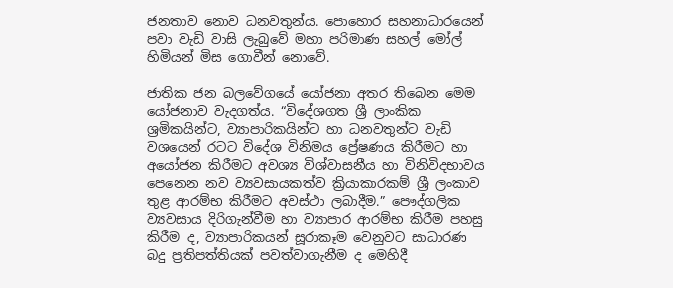ජනතාව නොව ධනවතුන්ය. පොහොර සහනාධාරයෙන් පවා වැඩි වාසි ලැබුවේ මහා පරිමාණ සහල් මෝල් හිමියන් මිස ගොවීන් නොවේ.

ජාතික ජන බලවේගයේ යෝජනා අතර තිබෙන මෙම යෝජනාව වැදගත්ය. “විදේශගත ශ්‍රී ලාංකික ශ්‍රමිකයින්ට, ව්‍යාපාරිකයින්ට හා ධනවතුන්ට වැඩි වශයෙන් රටට විදේශ විනිමය ප්‍රේෂණය කිරීමට හා අයෝජන කිරීමට අවශ්‍ය විශ්වාසනීය හා විනිවිදභාවය පෙනෙන නව ව්‍යවසායකත්ව ක්‍රියාකාරකම් ශ්‍රී ලංකාව තුළ ආරම්භ කිරීමට අවස්ථා ලබාදීම.” පෞද්ගලික ව්‍යවසාය දිරිගැන්වීම හා ව්‍යාපාර ආරම්භ කිරීම පහසු කිරීම ද, ව්‍යාපාරිකයන් සූරාකෑම වෙනුවට සාධාරණ බදු ප්‍රතිපත්තියක් පවත්වාගැනීම ද මෙහිදී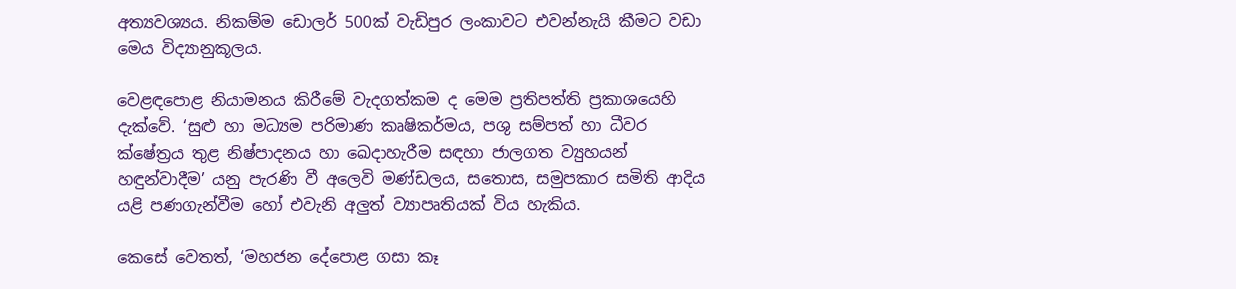අත්‍යවශ්‍යය. නිකම්ම ඩොලර් 500ක් වැඩිපුර ලංකාවට එවන්නැයි කීමට වඩා මෙය විද්‍යානුකූලය.

වෙළඳපොළ නියාමනය කිරීමේ වැදගත්කම ද මෙම ප්‍රතිපත්ති ප්‍රකාශයෙහි දැක්වේ. ‘සුළු හා මධ්‍යම පරිමාණ කෘෂිකර්මය, පශු සම්පත් හා ධීවර ක්ෂේත්‍රය තුළ නිෂ්පාදනය හා ඛෙදාහැරීම සඳහා ජාලගත ව්‍යුහයන් හඳුන්වාදීම’ යනු පැරණි වී අලෙවි මණ්ඩලය, සතොස, සමුපකාර සමිති ආදිය යළි පණගැන්වීම හෝ එවැනි අලුත් ව්‍යාපෘතියක් විය හැකිය.

කෙසේ වෙතත්, ‘මහජන දේපොළ ගසා කෑ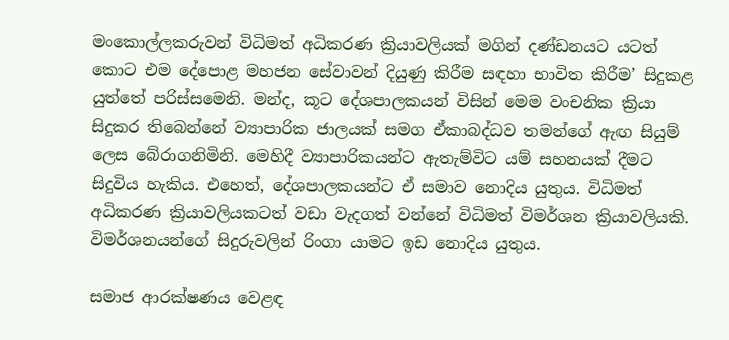මංකොල්ලකරුවන් විධිමත් අධිකරණ ක්‍රියාවලියක් මගින් දණ්ඩනයට යටත් කොට එම දේපොළ මහජන සේවාවන් දියුණු කිරීම සඳහා භාවිත කිරීම’ සිදුකළ යුත්තේ පරිස්සමෙනි. මන්ද, කූට දේශපාලකයන් විසින් මෙම වංචනික ක්‍රියා සිදුකර තිබෙන්නේ ව්‍යාපාරික ජාලයක් සමග ඒකාබද්ධව තමන්ගේ ඇඟ සියුම් ලෙස බේරාගනිමිනි. මෙහිදී ව්‍යාපාරිකයන්ට ඇතැම්විට යම් සහනයක් දීමට සිදුවිය හැකිය. එහෙත්, දේශපාලකයන්ට ඒ සමාව නොදිය යුතුය. විධිමත් අධිකරණ ක්‍රියාවලියකටත් වඩා වැදගත් වන්නේ විධිමත් විමර්ශන ක්‍රියාවලියකි. විමර්ශනයන්ගේ සිදුරුවලින් රිංගා යාමට ඉඩ නොදිය යුතුය.

සමාජ ආරක්ෂණය වෙළඳ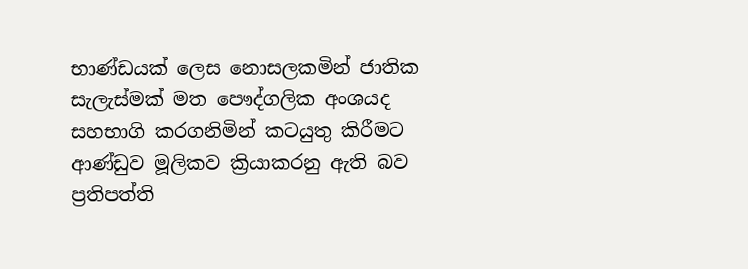භාණ්ඩයක් ලෙස නොසලකමින් ජාතික සැලැස්මක් මත පෞද්ගලික අංශයද සහභාගි කරගනිමින් කටයුතු කිරීමට ආණ්ඩුව මූලිකව ක්‍රියාකරනු ඇති බව ප්‍රතිපත්ති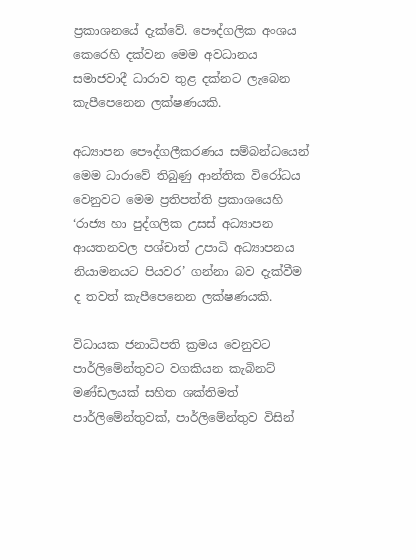ප්‍රකාශනයේ දැක්වේ. පෞද්ගලික අංශය කෙරෙහි දක්වන මෙම අවධානය සමාජවාදී ධාරාව තුළ දක්නට ලැබෙන කැපීපෙනෙන ලක්ෂණයකි.

අධ්‍යාපන පෞද්ගලීකරණය සම්බන්ධයෙන් මෙම ධාරාවේ තිබුණු ආන්තික විරෝධය වෙනුවට මෙම ප්‍රතිපත්ති ප්‍රකාශයෙහි ‘රාජ්‍ය හා පුද්ගලික උසස් අධ්‍යාපන ආයතනවල පශ්චාත් උපාධි අධ්‍යාපනය නියාමනයට පියවර’ ගන්නා බව දැක්වීම ද තවත් කැපීපෙනෙන ලක්ෂණයකි.

විධායක ජනාධිපති ක්‍රමය වෙනුවට පාර්ලිමේන්තුවට වගකියන කැබිනට් මණ්ඩලයක් සහිත ශක්තිමත් පාර්ලිමේන්තුවක්, පාර්ලිමේන්තුව විසින්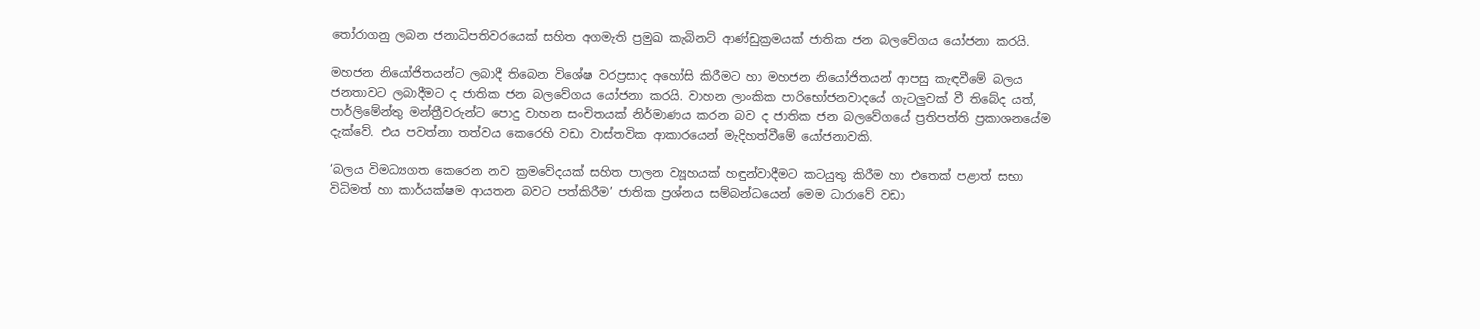තෝරාගනු ලබන ජනාධිපතිවරයෙක් සහිත අගමැති ප්‍රමුඛ කැබිනට් ආණ්ඩුක්‍රමයක් ජාතික ජන බලවේගය යෝජනා කරයි.

මහජන නියෝජිතයන්ට ලබාදී තිබෙන විශේෂ වරප්‍රසාද අහෝසි කිරීමට හා මහජන නියෝජිතයන් ආපසු කැඳවීමේ බලය ජනතාවට ලබාදීමට ද ජාතික ජන බලවේගය යෝජනා කරයි. වාහන ලාංකික පාරිභෝජනවාදයේ ගැටලුවක් වී තිබේද යත්, පාර්ලිමේන්තු මන්ත්‍රීවරුන්ට පොදු වාහන සංචිතයක් නිර්මාණය කරන බව ද ජාතික ජන බලවේගයේ ප්‍රතිපත්ති ප්‍රකාශනයේම දැක්වේ. එය පවත්නා තත්වය කෙරෙහි වඩා වාස්තවික ආකාරයෙන් මැදිහත්වීමේ යෝජනාවකි.

‘බලය විමධ්‍යගත කෙරෙන නව ක්‍රමවේදයක් සහිත පාලන ව්‍යූහයක් හඳුන්වාදීමට කටයුතු කිරීම හා එතෙක් පළාත් සභා විධිමත් හා කාර්යක්ෂම ආයතන බවට පත්කිරීම’ ජාතික ප්‍රශ්නය සම්බන්ධයෙන් මෙම ධාරාවේ වඩා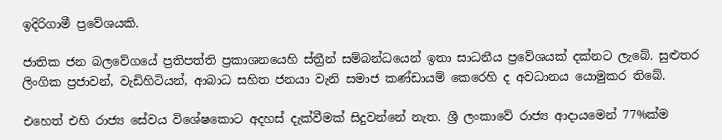ඉදිරිගාමී ප්‍රවේශයකි.

ජාතික ජන බලවේගයේ ප්‍රතිපත්ති ප්‍රකාශනයෙහි ස්ත්‍රීන් සම්බන්ධයෙන් ඉතා සාධනීය ප්‍රවේශයක් දක්නට ලැබේ. සුළුතර ලිංගික ප්‍රජාවන්, වැඩිහිටියන්, ආබාධ සහිත ජනයා වැනි සමාජ කණ්ඩායම් කෙරෙහි ද අවධානය යොමුකර තිබේ.

එහෙත් එහි රාජ්‍ය සේවය විශේෂකොට අදහස් දැක්වීමක් සිදුවන්නේ නැත. ශ්‍රී ලංකාවේ රාජ්‍ය ආදායමෙන් 77%ක්ම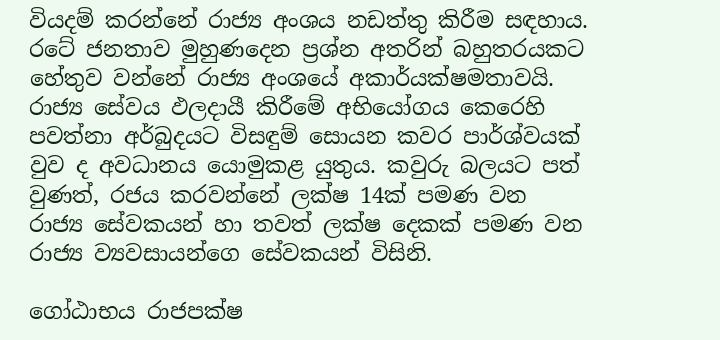වියදම් කරන්නේ රාජ්‍ය අංශය නඩත්තු කිරීම සඳහාය. රටේ ජනතාව මුහුණදෙන ප්‍රශ්න අතරින් බහුතරයකට හේතුව වන්නේ රාජ්‍ය අංශයේ අකාර්යක්ෂමතාවයි. රාජ්‍ය සේවය ඵලදායී කිරීමේ අභියෝගය කෙරෙහි පවත්නා අර්බුදයට විසඳුම් සොයන කවර පාර්ශ්වයක් වුව ද අවධානය යොමුකළ යුතුය. කවුරු බලයට පත් වුණත්, රජය කරවන්නේ ලක්ෂ 14ක් පමණ වන රාජ්‍ය සේවකයන් හා තවත් ලක්ෂ දෙකක් පමණ වන රාජ්‍ය ව්‍යවසායන්ගෙ සේවකයන් විසිනි.

ගෝඨාභය රාජපක්ෂ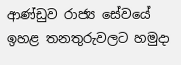ආණ්ඩුව රාජ්‍ය සේවයේ ඉහළ තනතුරුවලට හමුදා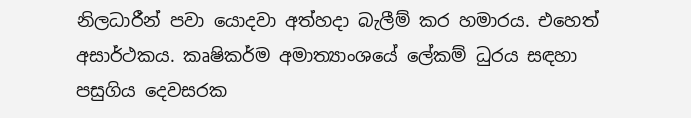නිලධාරීන් පවා යොදවා අත්හදා බැලීම් කර හමාරය. එහෙත් අසාර්ථකය. කෘෂිකර්ම අමාත්‍යාංශයේ ලේකම් ධුරය සඳහා පසුගිය දෙවසරක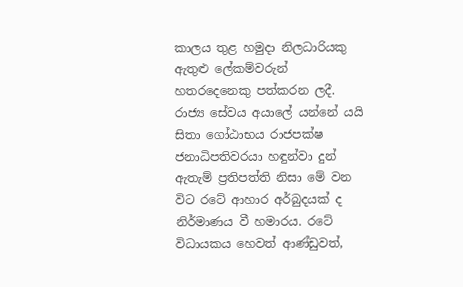කාලය තුළ හමුදා නිලධාරියකු ඇතුළු ලේකම්වරුන් හතරදෙනෙකු පත්කරන ලදී. රාජ්‍ය සේවය අයාලේ යන්නේ යයි සිතා ගෝඨාභය රාජපක්ෂ ජනාධිපතිවරයා හඳුන්වා දුන් ඇතැම් ප්‍රතිපත්ති නිසා මේ වන විට රටේ ආහාර අර්බුදයක් ද නිර්මාණය වී හමාරය. රටේ විධායකය හෙවත් ආණ්ඩුවත්,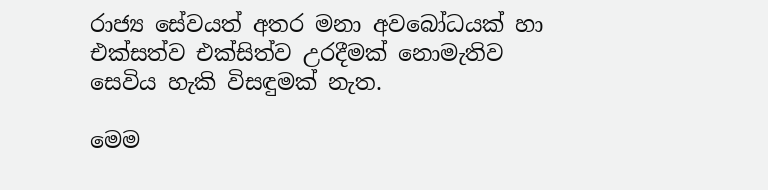රාජ්‍ය සේවයත් අතර මනා අවබෝධයක් හා එක්සත්ව එක්සිත්ව උරදීමක් නොමැතිව සෙවිය හැකි විසඳුමක් නැත.

මෙම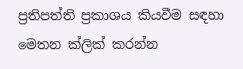ප්‍රතිපත්ති ප්‍රකාශය කියවීම සඳහා මෙතන ක්ලික් කරන්න